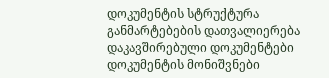დოკუმენტის სტრუქტურა
განმარტებების დათვალიერება
დაკავშირებული დოკუმენტები
დოკუმენტის მონიშვნები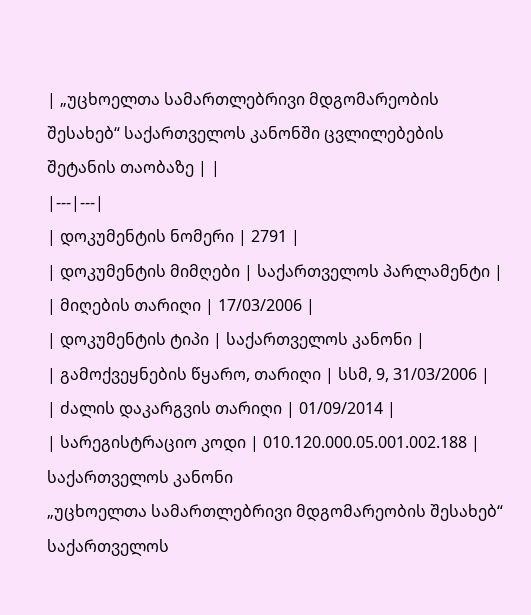| „უცხოელთა სამართლებრივი მდგომარეობის შესახებ“ საქართველოს კანონში ცვლილებების შეტანის თაობაზე | |
|---|---|
| დოკუმენტის ნომერი | 2791 |
| დოკუმენტის მიმღები | საქართველოს პარლამენტი |
| მიღების თარიღი | 17/03/2006 |
| დოკუმენტის ტიპი | საქართველოს კანონი |
| გამოქვეყნების წყარო, თარიღი | სსმ, 9, 31/03/2006 |
| ძალის დაკარგვის თარიღი | 01/09/2014 |
| სარეგისტრაციო კოდი | 010.120.000.05.001.002.188 |
საქართველოს კანონი
„უცხოელთა სამართლებრივი მდგომარეობის შესახებ“ საქართველოს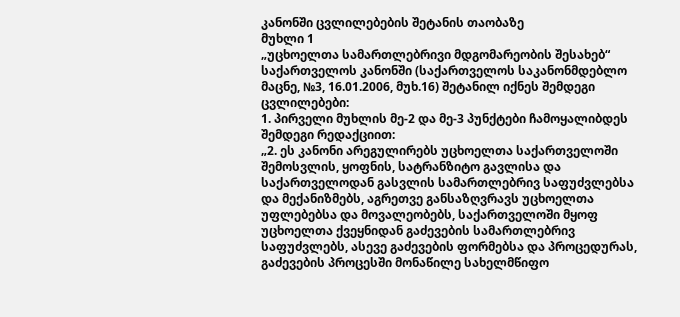კანონში ცვლილებების შეტანის თაობაზე
მუხლი 1
„უცხოელთა სამართლებრივი მდგომარეობის შესახებ“ საქართველოს კანონში (საქართველოს საკანონმდებლო მაცნე, №3, 16.01.2006, მუხ.16) შეტანილ იქნეს შემდეგი ცვლილებები:
1. პირველი მუხლის მე-2 და მე-3 პუნქტები ჩამოყალიბდეს შემდეგი რედაქციით:
„2. ეს კანონი არეგულირებს უცხოელთა საქართველოში შემოსვლის, ყოფნის, სატრანზიტო გავლისა და საქართველოდან გასვლის სამართლებრივ საფუძვლებსა და მექანიზმებს, აგრეთვე განსაზღვრავს უცხოელთა უფლებებსა და მოვალეობებს, საქართველოში მყოფ უცხოელთა ქვეყნიდან გაძევების სამართლებრივ საფუძვლებს, ასევე გაძევების ფორმებსა და პროცედურას, გაძევების პროცესში მონაწილე სახელმწიფო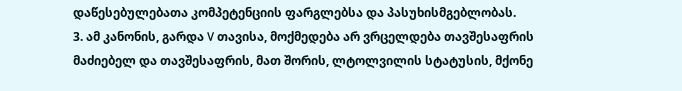დაწესებულებათა კომპეტენციის ფარგლებსა და პასუხისმგებლობას.
3. ამ კანონის, გარდა V თავისა, მოქმედება არ ვრცელდება თავშესაფრის მაძიებელ და თავშესაფრის, მათ შორის, ლტოლვილის სტატუსის, მქონე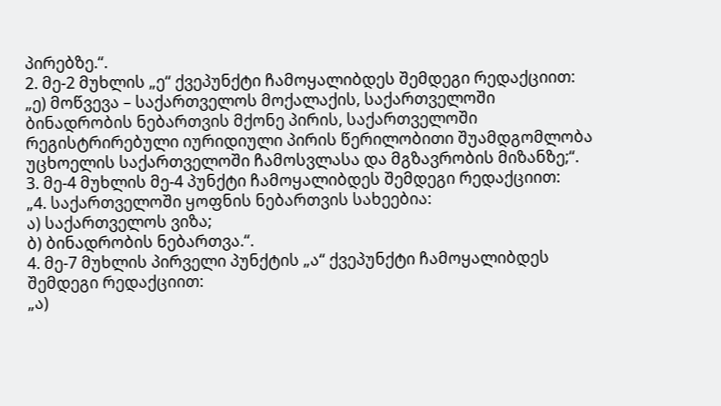პირებზე.“.
2. მე-2 მუხლის „ე“ ქვეპუნქტი ჩამოყალიბდეს შემდეგი რედაქციით:
„ე) მოწვევა – საქართველოს მოქალაქის, საქართველოში ბინადრობის ნებართვის მქონე პირის, საქართველოში რეგისტრირებული იურიდიული პირის წერილობითი შუამდგომლობა უცხოელის საქართველოში ჩამოსვლასა და მგზავრობის მიზანზე;“.
3. მე-4 მუხლის მე-4 პუნქტი ჩამოყალიბდეს შემდეგი რედაქციით:
„4. საქართველოში ყოფნის ნებართვის სახეებია:
ა) საქართველოს ვიზა;
ბ) ბინადრობის ნებართვა.“.
4. მე-7 მუხლის პირველი პუნქტის „ა“ ქვეპუნქტი ჩამოყალიბდეს შემდეგი რედაქციით:
„ა)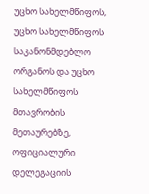უცხო სახელმწიფოს, უცხო სახელმწიფოს საკანონმდებლო ორგანოს და უცხო სახელმწიფოს მთავრობის მეთაურებზე, ოფიციალური დელეგაციის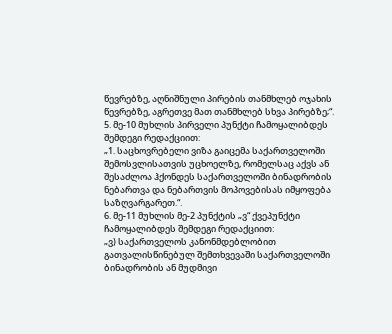წევრებზე, აღნიშნული პირების თანმხლებ ოჯახის წევრებზე, აგრეთვე მათ თანმხლებ სხვა პირებზე;“.
5. მე-10 მუხლის პირველი პუნქტი ჩამოყალიბდეს შემდეგი რედაქციით:
„1. საცხოვრებელი ვიზა გაიცემა საქართველოში შემოსვლისათვის უცხოელზე, რომელსაც აქვს ან შესაძლოა ჰქონდეს საქართველოში ბინადრობის ნებართვა და ნებართვის მოპოვებისას იმყოფება საზღვარგარეთ.“.
6. მე-11 მუხლის მე-2 პუნქტის „ვ“ ქვეპუნქტი ჩამოყალიბდეს შემდეგი რედაქციით:
„ვ) საქართველოს კანონმდებლობით გათვალისწინებულ შემთხვევაში საქართველოში ბინადრობის ან მუდმივი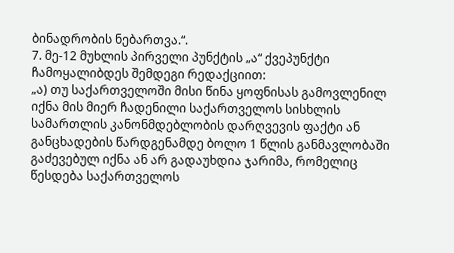ბინადრობის ნებართვა.“.
7. მე-12 მუხლის პირველი პუნქტის „ა“ ქვეპუნქტი ჩამოყალიბდეს შემდეგი რედაქციით:
„ა) თუ საქართველოში მისი წინა ყოფნისას გამოვლენილ იქნა მის მიერ ჩადენილი საქართველოს სისხლის სამართლის კანონმდებლობის დარღვევის ფაქტი ან განცხადების წარდგენამდე ბოლო 1 წლის განმავლობაში გაძევებულ იქნა ან არ გადაუხდია ჯარიმა, რომელიც წესდება საქართველოს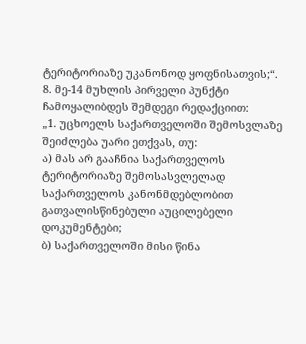ტერიტორიაზე უკანონოდ ყოფნისათვის;“.
8. მე-14 მუხლის პირველი პუნქტი ჩამოყალიბდეს შემდეგი რედაქციით:
„1. უცხოელს საქართველოში შემოსვლაზე შეიძლება უარი ეთქვას, თუ:
ა) მას არ გააჩნია საქართველოს ტერიტორიაზე შემოსასვლელად საქართველოს კანონმდებლობით გათვალისწინებული აუცილებელი დოკუმენტები;
ბ) საქართველოში მისი წინა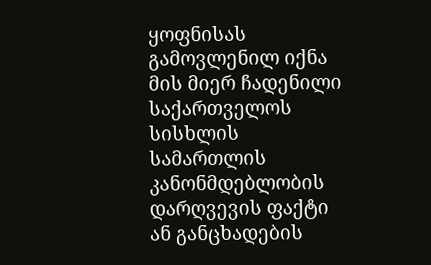ყოფნისას გამოვლენილ იქნა მის მიერ ჩადენილი საქართველოს სისხლის სამართლის კანონმდებლობის დარღვევის ფაქტი ან განცხადების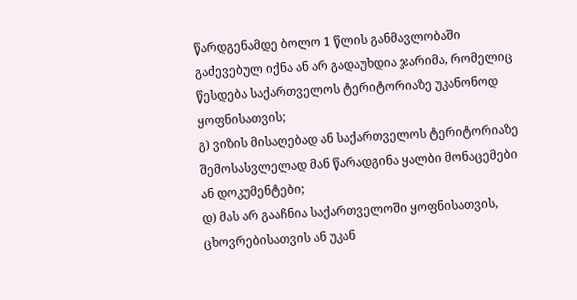წარდგენამდე ბოლო 1 წლის განმავლობაში გაძევებულ იქნა ან არ გადაუხდია ჯარიმა, რომელიც წესდება საქართველოს ტერიტორიაზე უკანონოდ ყოფნისათვის;
გ) ვიზის მისაღებად ან საქართველოს ტერიტორიაზე შემოსასვლელად მან წარადგინა ყალბი მონაცემები ან დოკუმენტები;
დ) მას არ გააჩნია საქართველოში ყოფნისათვის, ცხოვრებისათვის ან უკან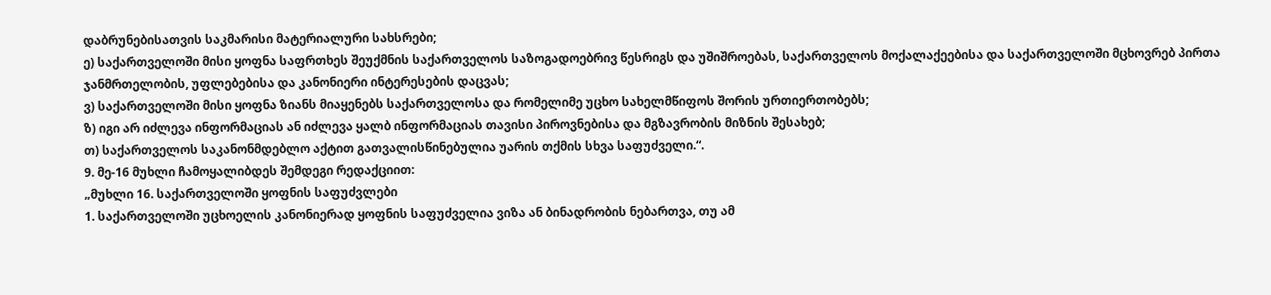დაბრუნებისათვის საკმარისი მატერიალური სახსრები;
ე) საქართველოში მისი ყოფნა საფრთხეს შეუქმნის საქართველოს საზოგადოებრივ წესრიგს და უშიშროებას, საქართველოს მოქალაქეებისა და საქართველოში მცხოვრებ პირთა ჯანმრთელობის, უფლებებისა და კანონიერი ინტერესების დაცვას;
ვ) საქართველოში მისი ყოფნა ზიანს მიაყენებს საქართველოსა და რომელიმე უცხო სახელმწიფოს შორის ურთიერთობებს;
ზ) იგი არ იძლევა ინფორმაციას ან იძლევა ყალბ ინფორმაციას თავისი პიროვნებისა და მგზავრობის მიზნის შესახებ;
თ) საქართველოს საკანონმდებლო აქტით გათვალისწინებულია უარის თქმის სხვა საფუძველი.“.
9. მე-16 მუხლი ჩამოყალიბდეს შემდეგი რედაქციით:
„მუხლი 16. საქართველოში ყოფნის საფუძვლები
1. საქართველოში უცხოელის კანონიერად ყოფნის საფუძველია ვიზა ან ბინადრობის ნებართვა, თუ ამ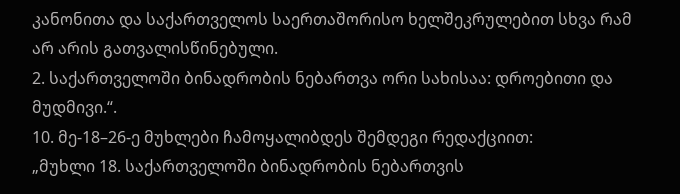კანონითა და საქართველოს საერთაშორისო ხელშეკრულებით სხვა რამ არ არის გათვალისწინებული.
2. საქართველოში ბინადრობის ნებართვა ორი სახისაა: დროებითი და მუდმივი.“.
10. მე-18–26-ე მუხლები ჩამოყალიბდეს შემდეგი რედაქციით:
„მუხლი 18. საქართველოში ბინადრობის ნებართვის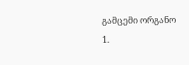გამცემი ორგანო
1.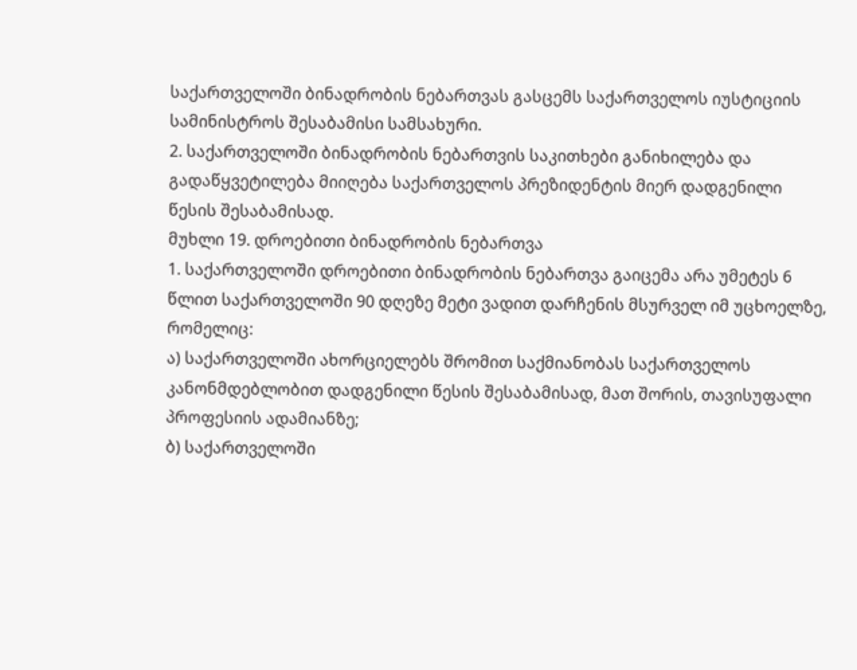საქართველოში ბინადრობის ნებართვას გასცემს საქართველოს იუსტიციის სამინისტროს შესაბამისი სამსახური.
2. საქართველოში ბინადრობის ნებართვის საკითხები განიხილება და გადაწყვეტილება მიიღება საქართველოს პრეზიდენტის მიერ დადგენილი წესის შესაბამისად.
მუხლი 19. დროებითი ბინადრობის ნებართვა
1. საქართველოში დროებითი ბინადრობის ნებართვა გაიცემა არა უმეტეს 6 წლით საქართველოში 90 დღეზე მეტი ვადით დარჩენის მსურველ იმ უცხოელზე, რომელიც:
ა) საქართველოში ახორციელებს შრომით საქმიანობას საქართველოს კანონმდებლობით დადგენილი წესის შესაბამისად, მათ შორის, თავისუფალი პროფესიის ადამიანზე;
ბ) საქართველოში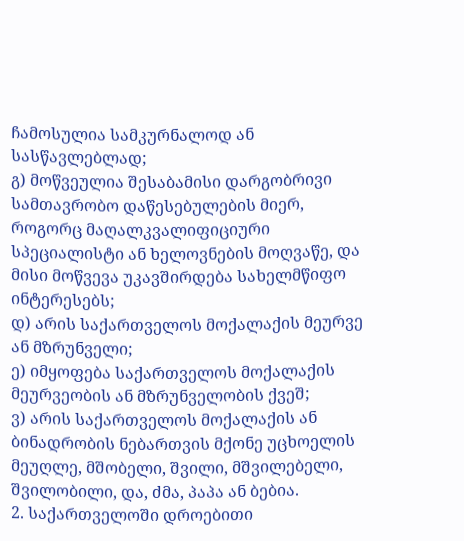ჩამოსულია სამკურნალოდ ან სასწავლებლად;
გ) მოწვეულია შესაბამისი დარგობრივი სამთავრობო დაწესებულების მიერ, როგორც მაღალკვალიფიციური სპეციალისტი ან ხელოვნების მოღვაწე, და მისი მოწვევა უკავშირდება სახელმწიფო ინტერესებს;
დ) არის საქართველოს მოქალაქის მეურვე ან მზრუნველი;
ე) იმყოფება საქართველოს მოქალაქის მეურვეობის ან მზრუნველობის ქვეშ;
ვ) არის საქართველოს მოქალაქის ან ბინადრობის ნებართვის მქონე უცხოელის მეუღლე, მშობელი, შვილი, მშვილებელი, შვილობილი, და, ძმა, პაპა ან ბებია.
2. საქართველოში დროებითი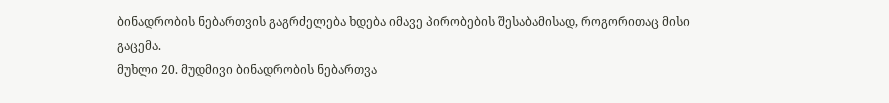ბინადრობის ნებართვის გაგრძელება ხდება იმავე პირობების შესაბამისად, როგორითაც მისი გაცემა.
მუხლი 20. მუდმივი ბინადრობის ნებართვა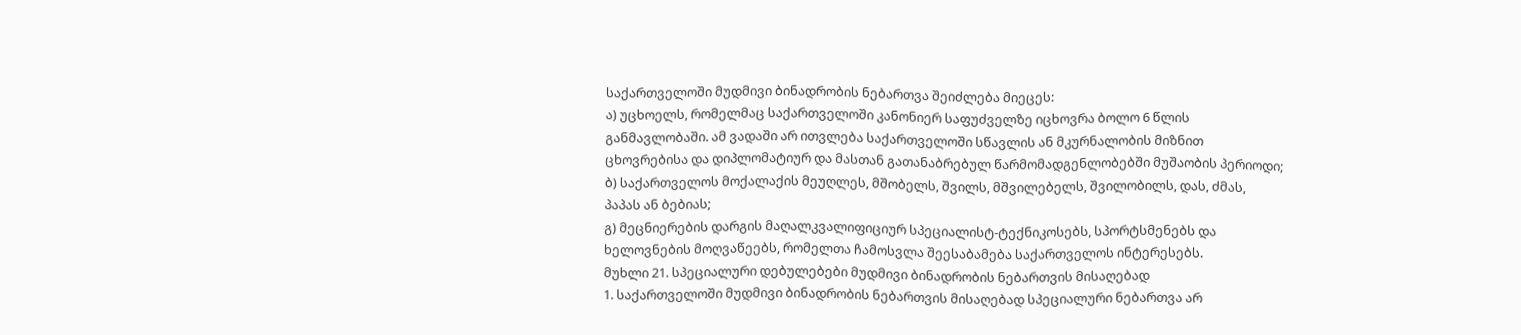საქართველოში მუდმივი ბინადრობის ნებართვა შეიძლება მიეცეს:
ა) უცხოელს, რომელმაც საქართველოში კანონიერ საფუძველზე იცხოვრა ბოლო 6 წლის განმავლობაში. ამ ვადაში არ ითვლება საქართველოში სწავლის ან მკურნალობის მიზნით ცხოვრებისა და დიპლომატიურ და მასთან გათანაბრებულ წარმომადგენლობებში მუშაობის პერიოდი;
ბ) საქართველოს მოქალაქის მეუღლეს, მშობელს, შვილს, მშვილებელს, შვილობილს, დას, ძმას, პაპას ან ბებიას;
გ) მეცნიერების დარგის მაღალკვალიფიციურ სპეციალისტ-ტექნიკოსებს, სპორტსმენებს და ხელოვნების მოღვაწეებს, რომელთა ჩამოსვლა შეესაბამება საქართველოს ინტერესებს.
მუხლი 21. სპეციალური დებულებები მუდმივი ბინადრობის ნებართვის მისაღებად
1. საქართველოში მუდმივი ბინადრობის ნებართვის მისაღებად სპეციალური ნებართვა არ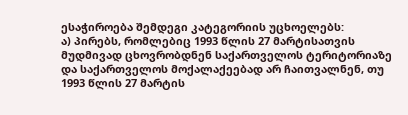ესაჭიროება შემდეგი კატეგორიის უცხოელებს:
ა) პირებს, რომლებიც 1993 წლის 27 მარტისათვის მუდმივად ცხოვრობდნენ საქართველოს ტერიტორიაზე და საქართველოს მოქალაქეებად არ ჩაითვალნენ, თუ 1993 წლის 27 მარტის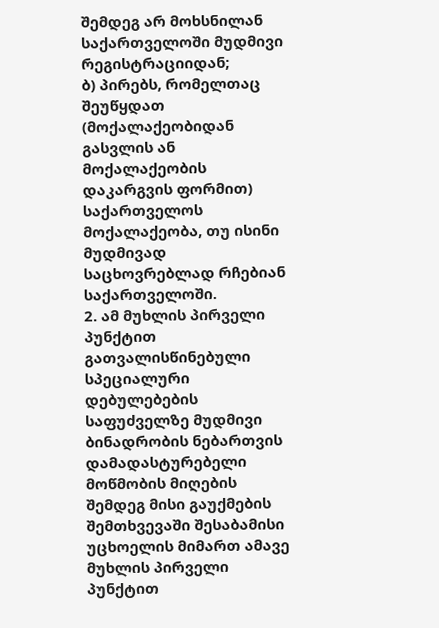შემდეგ არ მოხსნილან საქართველოში მუდმივი რეგისტრაციიდან;
ბ) პირებს, რომელთაც შეუწყდათ (მოქალაქეობიდან გასვლის ან მოქალაქეობის დაკარგვის ფორმით) საქართველოს მოქალაქეობა, თუ ისინი მუდმივად საცხოვრებლად რჩებიან საქართველოში.
2. ამ მუხლის პირველი პუნქტით გათვალისწინებული სპეციალური დებულებების საფუძველზე მუდმივი ბინადრობის ნებართვის დამადასტურებელი მოწმობის მიღების შემდეგ მისი გაუქმების შემთხვევაში შესაბამისი უცხოელის მიმართ ამავე მუხლის პირველი პუნქტით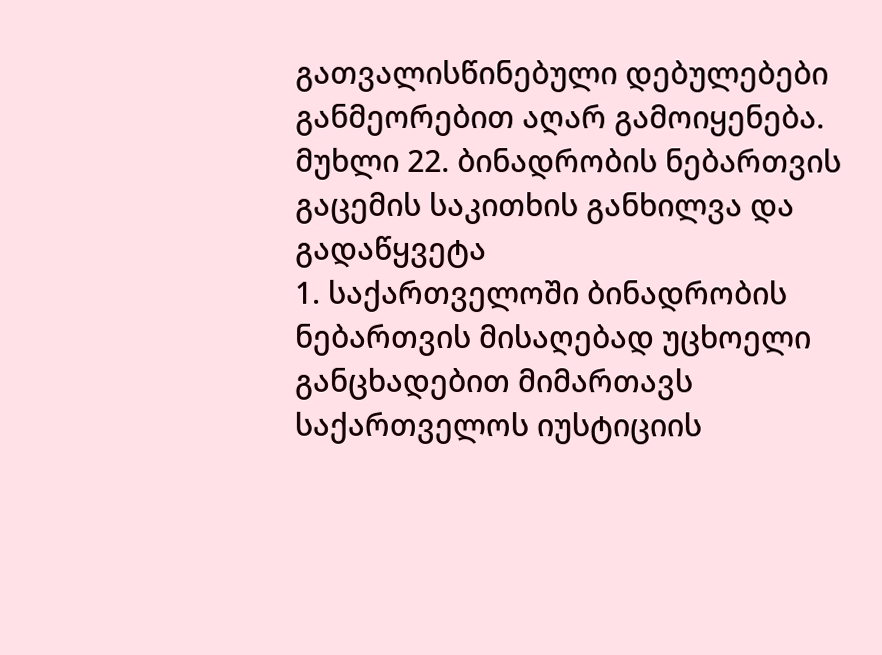გათვალისწინებული დებულებები განმეორებით აღარ გამოიყენება.
მუხლი 22. ბინადრობის ნებართვის გაცემის საკითხის განხილვა და გადაწყვეტა
1. საქართველოში ბინადრობის ნებართვის მისაღებად უცხოელი განცხადებით მიმართავს საქართველოს იუსტიციის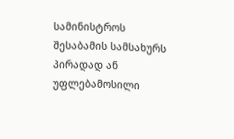სამინისტროს შესაბამის სამსახურს პირადად ან უფლებამოსილი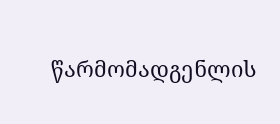წარმომადგენლის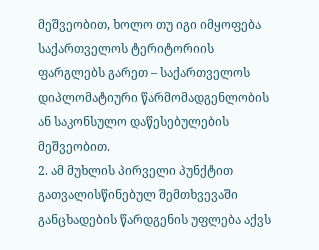მეშვეობით, ხოლო თუ იგი იმყოფება საქართველოს ტერიტორიის ფარგლებს გარეთ – საქართველოს დიპლომატიური წარმომადგენლობის ან საკონსულო დაწესებულების მეშვეობით.
2. ამ მუხლის პირველი პუნქტით გათვალისწინებულ შემთხვევაში განცხადების წარდგენის უფლება აქვს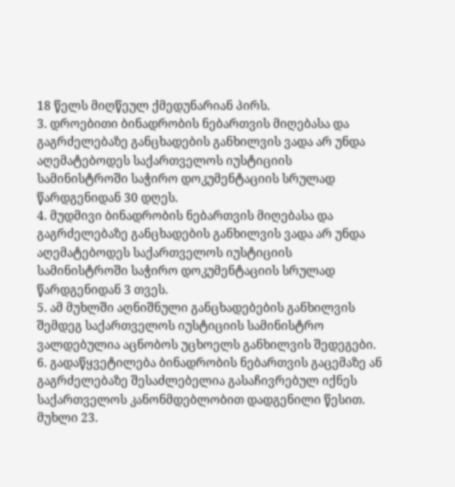18 წელს მიღწეულ ქმედუნარიან პირს.
3. დროებითი ბინადრობის ნებართვის მიღებასა და გაგრძელებაზე განცხადების განხილვის ვადა არ უნდა აღემატებოდეს საქართველოს იუსტიციის სამინისტროში საჭირო დოკუმენტაციის სრულად წარდგენიდან 30 დღეს.
4. მუდმივი ბინადრობის ნებართვის მიღებასა და გაგრძელებაზე განცხადების განხილვის ვადა არ უნდა აღემატებოდეს საქართველოს იუსტიციის სამინისტროში საჭირო დოკუმენტაციის სრულად წარდგენიდან 3 თვეს.
5. ამ მუხლში აღნიშნული განცხადებების განხილვის შემდეგ საქართველოს იუსტიციის სამინისტრო ვალდებულია აცნობოს უცხოელს განხილვის შედეგები.
6. გადაწყვეტილება ბინადრობის ნებართვის გაცემაზე ან გაგრძელებაზე შესაძლებელია გასაჩივრებულ იქნეს საქართველოს კანონმდებლობით დადგენილი წესით.
მუხლი 23.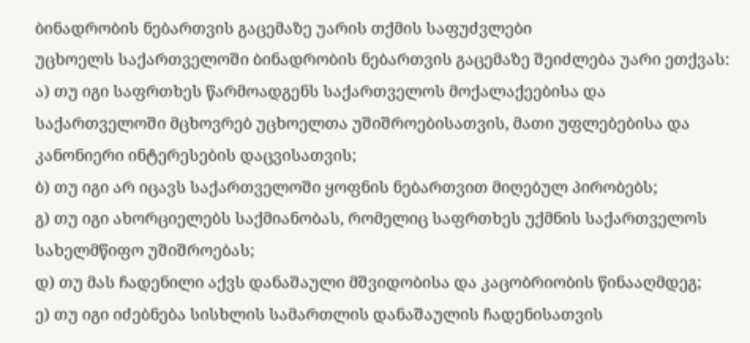ბინადრობის ნებართვის გაცემაზე უარის თქმის საფუძვლები
უცხოელს საქართველოში ბინადრობის ნებართვის გაცემაზე შეიძლება უარი ეთქვას:
ა) თუ იგი საფრთხეს წარმოადგენს საქართველოს მოქალაქეებისა და საქართველოში მცხოვრებ უცხოელთა უშიშროებისათვის, მათი უფლებებისა და კანონიერი ინტერესების დაცვისათვის;
ბ) თუ იგი არ იცავს საქართველოში ყოფნის ნებართვით მიღებულ პირობებს;
გ) თუ იგი ახორციელებს საქმიანობას, რომელიც საფრთხეს უქმნის საქართველოს სახელმწიფო უშიშროებას;
დ) თუ მას ჩადენილი აქვს დანაშაული მშვიდობისა და კაცობრიობის წინააღმდეგ;
ე) თუ იგი იძებნება სისხლის სამართლის დანაშაულის ჩადენისათვის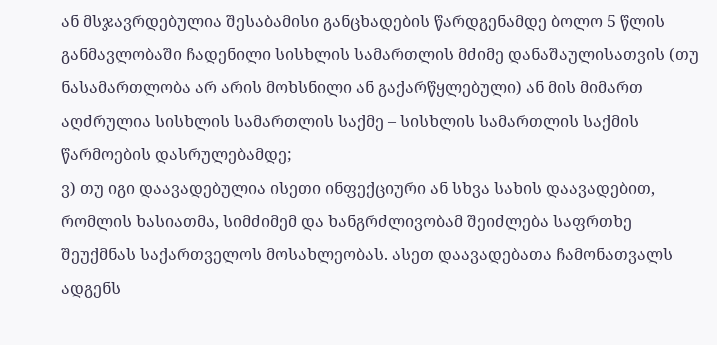ან მსჯავრდებულია შესაბამისი განცხადების წარდგენამდე ბოლო 5 წლის განმავლობაში ჩადენილი სისხლის სამართლის მძიმე დანაშაულისათვის (თუ ნასამართლობა არ არის მოხსნილი ან გაქარწყლებული) ან მის მიმართ აღძრულია სისხლის სამართლის საქმე – სისხლის სამართლის საქმის წარმოების დასრულებამდე;
ვ) თუ იგი დაავადებულია ისეთი ინფექციური ან სხვა სახის დაავადებით, რომლის ხასიათმა, სიმძიმემ და ხანგრძლივობამ შეიძლება საფრთხე შეუქმნას საქართველოს მოსახლეობას. ასეთ დაავადებათა ჩამონათვალს ადგენს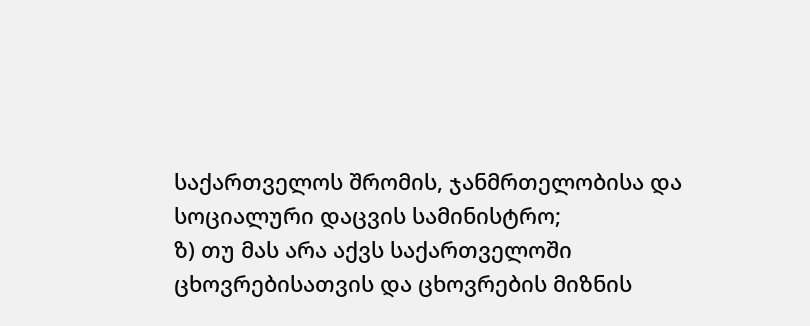საქართველოს შრომის, ჯანმრთელობისა და სოციალური დაცვის სამინისტრო;
ზ) თუ მას არა აქვს საქართველოში ცხოვრებისათვის და ცხოვრების მიზნის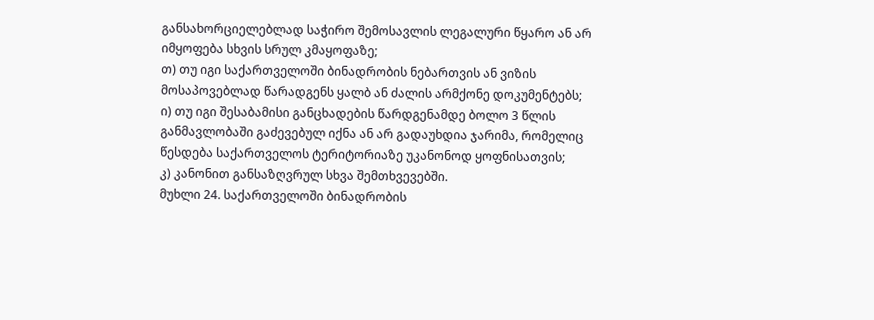განსახორციელებლად საჭირო შემოსავლის ლეგალური წყარო ან არ იმყოფება სხვის სრულ კმაყოფაზე;
თ) თუ იგი საქართველოში ბინადრობის ნებართვის ან ვიზის მოსაპოვებლად წარადგენს ყალბ ან ძალის არმქონე დოკუმენტებს;
ი) თუ იგი შესაბამისი განცხადების წარდგენამდე ბოლო 3 წლის განმავლობაში გაძევებულ იქნა ან არ გადაუხდია ჯარიმა, რომელიც წესდება საქართველოს ტერიტორიაზე უკანონოდ ყოფნისათვის;
კ) კანონით განსაზღვრულ სხვა შემთხვევებში.
მუხლი 24. საქართველოში ბინადრობის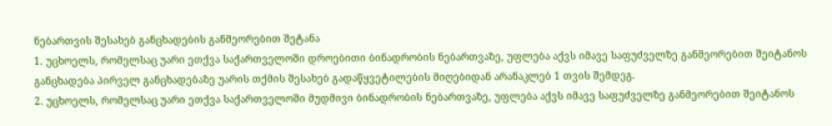ნებართვის შესახებ განცხადების განმეორებით შეტანა
1. უცხოელს, რომელსაც უარი ეთქვა საქართველოში დროებითი ბინადრობის ნებართვაზე, უფლება აქვს იმავე საფუძველზე განმეორებით შეიტანოს განცხადება პირველ განცხადებაზე უარის თქმის შესახებ გადაწყვეტილების მიღებიდან არანაკლებ 1 თვის შემდეგ.
2. უცხოელს, რომელსაც უარი ეთქვა საქართველოში მუდმივი ბინადრობის ნებართვაზე, უფლება აქვს იმავე საფუძველზე განმეორებით შეიტანოს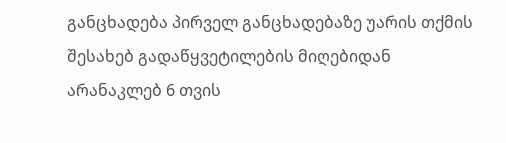განცხადება პირველ განცხადებაზე უარის თქმის შესახებ გადაწყვეტილების მიღებიდან არანაკლებ 6 თვის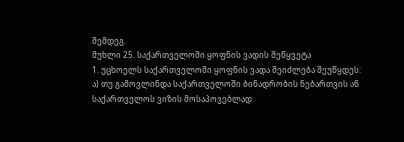შემდეგ.
მუხლი 25. საქართველოში ყოფნის ვადის შეწყვეტა
1. უცხოელს საქართველოში ყოფნის ვადა შეიძლება შეუწყდეს:
ა) თუ გამოვლინდა საქართველოში ბინადრობის ნებართვის ან საქართველოს ვიზის მოსაპოვებლად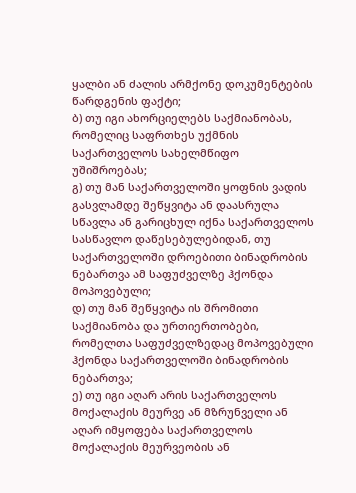ყალბი ან ძალის არმქონე დოკუმენტების წარდგენის ფაქტი;
ბ) თუ იგი ახორციელებს საქმიანობას, რომელიც საფრთხეს უქმნის საქართველოს სახელმწიფო უშიშროებას;
გ) თუ მან საქართველოში ყოფნის ვადის გასვლამდე შეწყვიტა ან დაასრულა სწავლა ან გარიცხულ იქნა საქართველოს სასწავლო დაწესებულებიდან, თუ საქართველოში დროებითი ბინადრობის ნებართვა ამ საფუძველზე ჰქონდა მოპოვებული;
დ) თუ მან შეწყვიტა ის შრომითი საქმიანობა და ურთიერთობები, რომელთა საფუძველზედაც მოპოვებული ჰქონდა საქართველოში ბინადრობის ნებართვა;
ე) თუ იგი აღარ არის საქართველოს მოქალაქის მეურვე ან მზრუნველი ან აღარ იმყოფება საქართველოს მოქალაქის მეურვეობის ან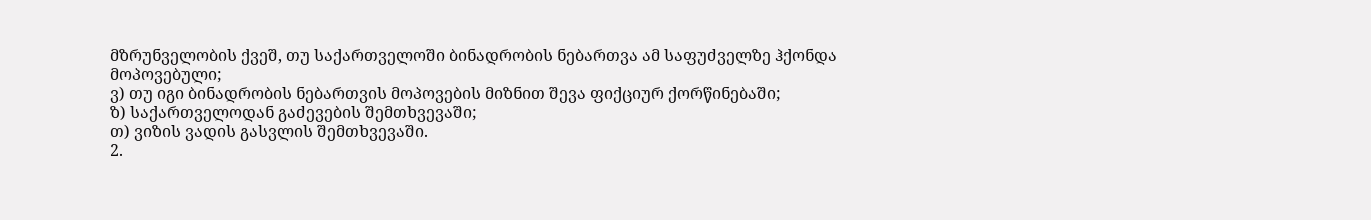მზრუნველობის ქვეშ, თუ საქართველოში ბინადრობის ნებართვა ამ საფუძველზე ჰქონდა მოპოვებული;
ვ) თუ იგი ბინადრობის ნებართვის მოპოვების მიზნით შევა ფიქციურ ქორწინებაში;
ზ) საქართველოდან გაძევების შემთხვევაში;
თ) ვიზის ვადის გასვლის შემთხვევაში.
2.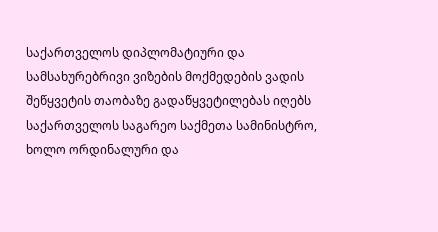საქართველოს დიპლომატიური და სამსახურებრივი ვიზების მოქმედების ვადის შეწყვეტის თაობაზე გადაწყვეტილებას იღებს საქართველოს საგარეო საქმეთა სამინისტრო, ხოლო ორდინალური და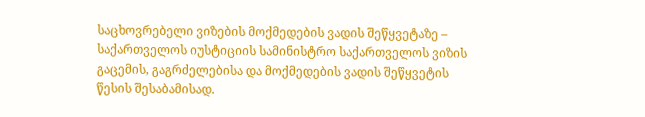საცხოვრებელი ვიზების მოქმედების ვადის შეწყვეტაზე – საქართველოს იუსტიციის სამინისტრო საქართველოს ვიზის გაცემის, გაგრძელებისა და მოქმედების ვადის შეწყვეტის წესის შესაბამისად.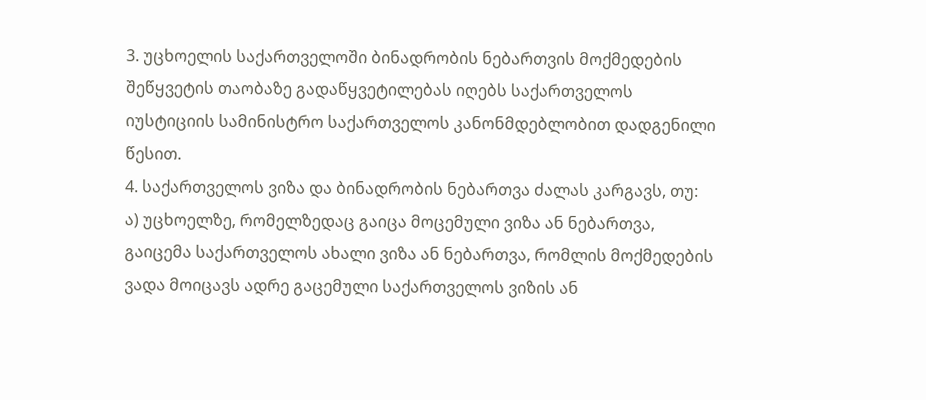3. უცხოელის საქართველოში ბინადრობის ნებართვის მოქმედების შეწყვეტის თაობაზე გადაწყვეტილებას იღებს საქართველოს იუსტიციის სამინისტრო საქართველოს კანონმდებლობით დადგენილი წესით.
4. საქართველოს ვიზა და ბინადრობის ნებართვა ძალას კარგავს, თუ:
ა) უცხოელზე, რომელზედაც გაიცა მოცემული ვიზა ან ნებართვა, გაიცემა საქართველოს ახალი ვიზა ან ნებართვა, რომლის მოქმედების ვადა მოიცავს ადრე გაცემული საქართველოს ვიზის ან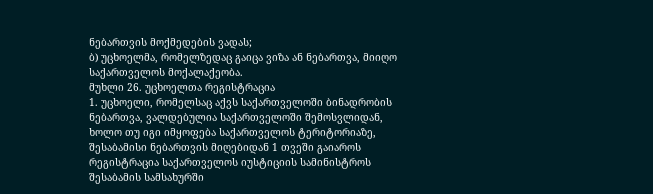ნებართვის მოქმედების ვადას;
ბ) უცხოელმა, რომელზედაც გაიცა ვიზა ან ნებართვა, მიიღო საქართველოს მოქალაქეობა.
მუხლი 26. უცხოელთა რეგისტრაცია
1. უცხოელი, რომელსაც აქვს საქართველოში ბინადრობის ნებართვა, ვალდებულია საქართველოში შემოსვლიდან, ხოლო თუ იგი იმყოფება საქართველოს ტერიტორიაზე, შესაბამისი ნებართვის მიღებიდან 1 თვეში გაიაროს რეგისტრაცია საქართველოს იუსტიციის სამინისტროს შესაბამის სამსახურში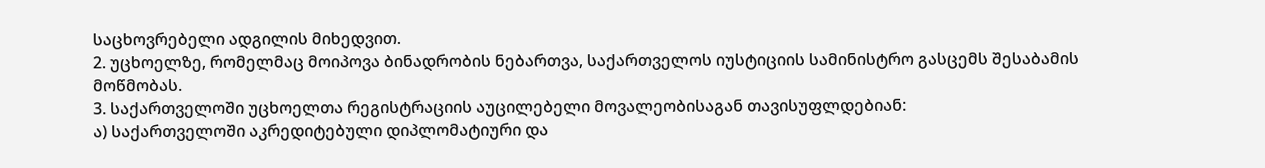საცხოვრებელი ადგილის მიხედვით.
2. უცხოელზე, რომელმაც მოიპოვა ბინადრობის ნებართვა, საქართველოს იუსტიციის სამინისტრო გასცემს შესაბამის მოწმობას.
3. საქართველოში უცხოელთა რეგისტრაციის აუცილებელი მოვალეობისაგან თავისუფლდებიან:
ა) საქართველოში აკრედიტებული დიპლომატიური და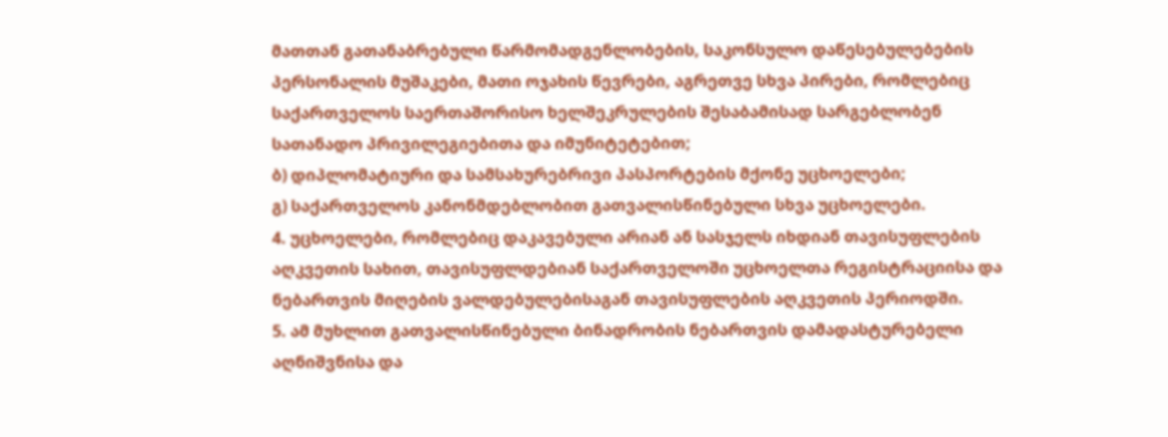მათთან გათანაბრებული წარმომადგენლობების, საკონსულო დაწესებულებების პერსონალის მუშაკები, მათი ოჯახის წევრები, აგრეთვე სხვა პირები, რომლებიც საქართველოს საერთაშორისო ხელშეკრულების შესაბამისად სარგებლობენ სათანადო პრივილეგიებითა და იმუნიტეტებით;
ბ) დიპლომატიური და სამსახურებრივი პასპორტების მქონე უცხოელები;
გ) საქართველოს კანონმდებლობით გათვალისწინებული სხვა უცხოელები.
4. უცხოელები, რომლებიც დაკავებული არიან ან სასჯელს იხდიან თავისუფლების აღკვეთის სახით, თავისუფლდებიან საქართველოში უცხოელთა რეგისტრაციისა და ნებართვის მიღების ვალდებულებისაგან თავისუფლების აღკვეთის პერიოდში.
5. ამ მუხლით გათვალისწინებული ბინადრობის ნებართვის დამადასტურებელი აღნიშვნისა და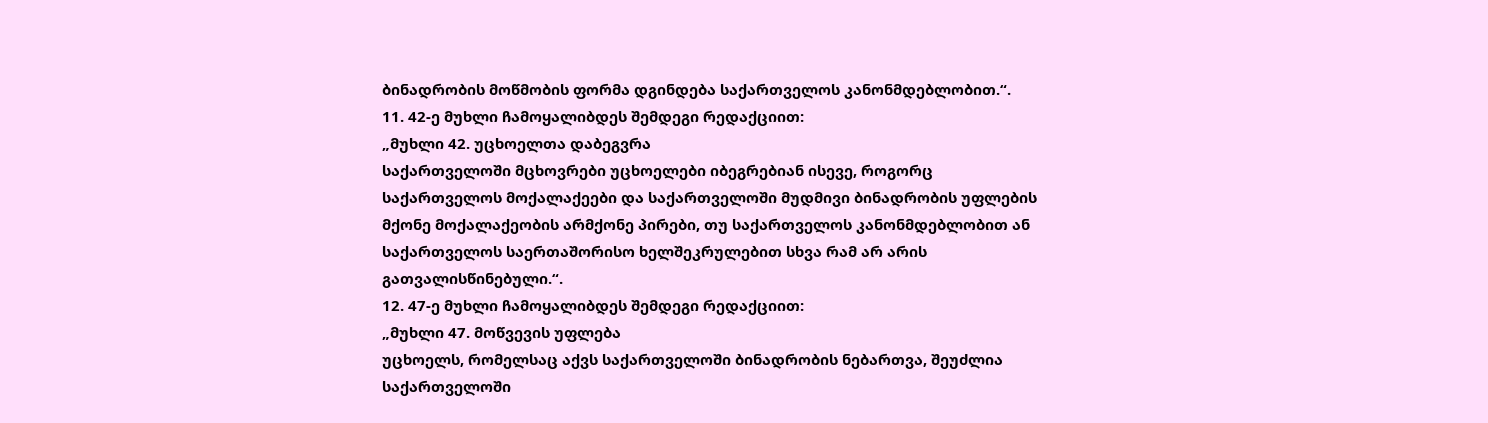ბინადრობის მოწმობის ფორმა დგინდება საქართველოს კანონმდებლობით.“.
11. 42-ე მუხლი ჩამოყალიბდეს შემდეგი რედაქციით:
„მუხლი 42. უცხოელთა დაბეგვრა
საქართველოში მცხოვრები უცხოელები იბეგრებიან ისევე, როგორც საქართველოს მოქალაქეები და საქართველოში მუდმივი ბინადრობის უფლების მქონე მოქალაქეობის არმქონე პირები, თუ საქართველოს კანონმდებლობით ან საქართველოს საერთაშორისო ხელშეკრულებით სხვა რამ არ არის გათვალისწინებული.“.
12. 47-ე მუხლი ჩამოყალიბდეს შემდეგი რედაქციით:
„მუხლი 47. მოწვევის უფლება
უცხოელს, რომელსაც აქვს საქართველოში ბინადრობის ნებართვა, შეუძლია საქართველოში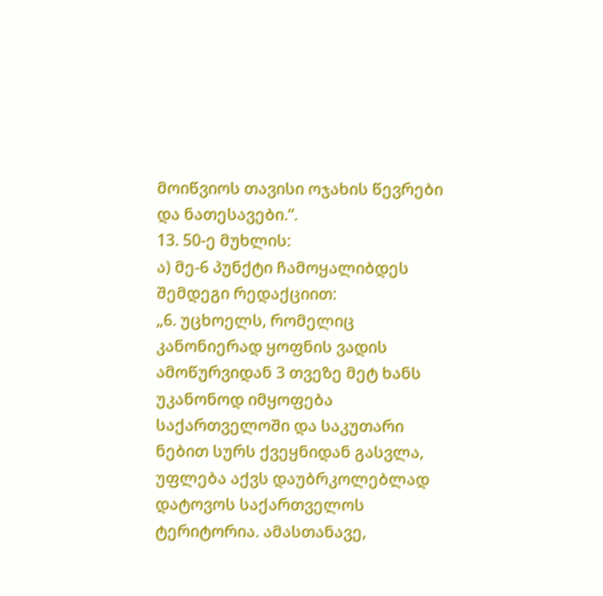მოიწვიოს თავისი ოჯახის წევრები და ნათესავები.“.
13. 50-ე მუხლის:
ა) მე-6 პუნქტი ჩამოყალიბდეს შემდეგი რედაქციით:
„6. უცხოელს, რომელიც კანონიერად ყოფნის ვადის ამოწურვიდან 3 თვეზე მეტ ხანს უკანონოდ იმყოფება საქართველოში და საკუთარი ნებით სურს ქვეყნიდან გასვლა, უფლება აქვს დაუბრკოლებლად დატოვოს საქართველოს ტერიტორია. ამასთანავე,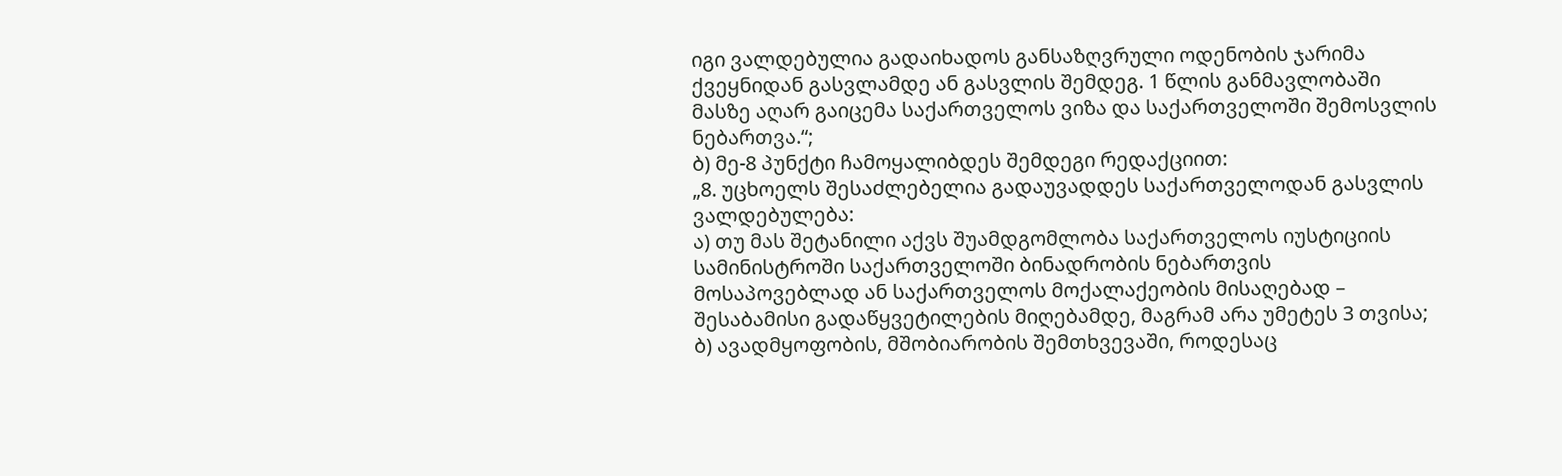იგი ვალდებულია გადაიხადოს განსაზღვრული ოდენობის ჯარიმა ქვეყნიდან გასვლამდე ან გასვლის შემდეგ. 1 წლის განმავლობაში მასზე აღარ გაიცემა საქართველოს ვიზა და საქართველოში შემოსვლის ნებართვა.“;
ბ) მე-8 პუნქტი ჩამოყალიბდეს შემდეგი რედაქციით:
„8. უცხოელს შესაძლებელია გადაუვადდეს საქართველოდან გასვლის ვალდებულება:
ა) თუ მას შეტანილი აქვს შუამდგომლობა საქართველოს იუსტიციის სამინისტროში საქართველოში ბინადრობის ნებართვის მოსაპოვებლად ან საქართველოს მოქალაქეობის მისაღებად – შესაბამისი გადაწყვეტილების მიღებამდე, მაგრამ არა უმეტეს 3 თვისა;
ბ) ავადმყოფობის, მშობიარობის შემთხვევაში, როდესაც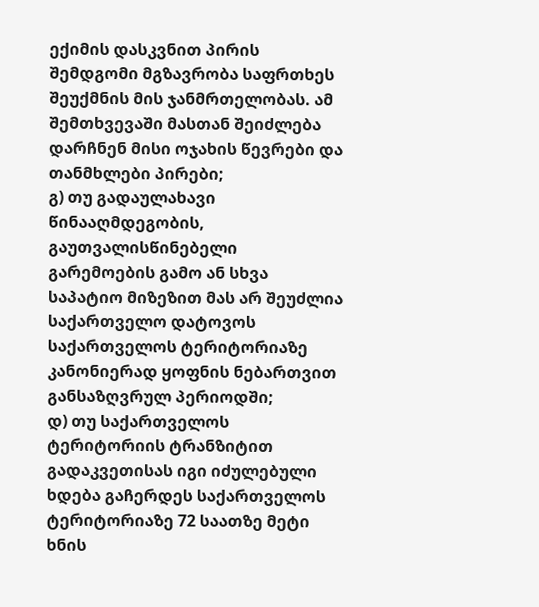ექიმის დასკვნით პირის შემდგომი მგზავრობა საფრთხეს შეუქმნის მის ჯანმრთელობას. ამ შემთხვევაში მასთან შეიძლება დარჩნენ მისი ოჯახის წევრები და თანმხლები პირები;
გ) თუ გადაულახავი წინააღმდეგობის, გაუთვალისწინებელი გარემოების გამო ან სხვა საპატიო მიზეზით მას არ შეუძლია საქართველო დატოვოს საქართველოს ტერიტორიაზე კანონიერად ყოფნის ნებართვით განსაზღვრულ პერიოდში;
დ) თუ საქართველოს ტერიტორიის ტრანზიტით გადაკვეთისას იგი იძულებული ხდება გაჩერდეს საქართველოს ტერიტორიაზე 72 საათზე მეტი ხნის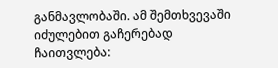განმავლობაში. ამ შემთხვევაში იძულებით გაჩერებად ჩაითვლება: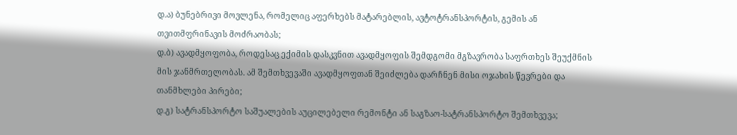დ.ა) ბუნებრივი მოვლენა, რომელიც აფერხებს მატარებლის, ავტოტრანსპორტის, გემის ან თვითმფრინავის მოძრაობას;
დ.ბ) ავადმყოფობა, როდესაც ექიმის დასკვნით ავადმყოფის შემდგომი მგზავრობა საფრთხეს შეუქმნის მის ჯანმრთელობას. ამ შემთხვევაში ავადმყოფთან შეიძლება დარჩნენ მისი ოჯახის წევრები და თანმხლები პირები;
დ.გ) სატრანსპორტო საშუალების აუცილებელი რემონტი ან საგზაო-სატრანსპორტო შემთხვევა;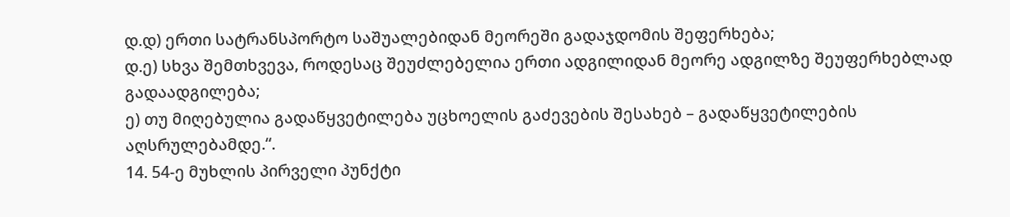დ.დ) ერთი სატრანსპორტო საშუალებიდან მეორეში გადაჯდომის შეფერხება;
დ.ე) სხვა შემთხვევა, როდესაც შეუძლებელია ერთი ადგილიდან მეორე ადგილზე შეუფერხებლად გადაადგილება;
ე) თუ მიღებულია გადაწყვეტილება უცხოელის გაძევების შესახებ – გადაწყვეტილების აღსრულებამდე.“.
14. 54-ე მუხლის პირველი პუნქტი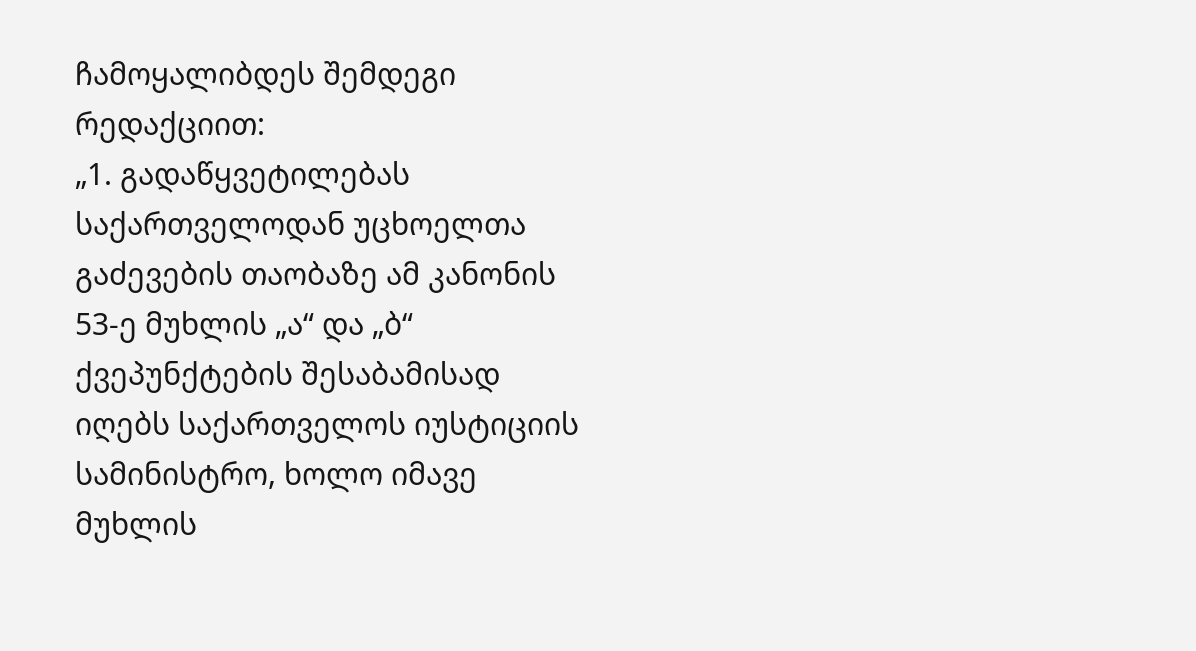ჩამოყალიბდეს შემდეგი რედაქციით:
„1. გადაწყვეტილებას საქართველოდან უცხოელთა გაძევების თაობაზე ამ კანონის 53-ე მუხლის „ა“ და „ბ“ ქვეპუნქტების შესაბამისად იღებს საქართველოს იუსტიციის სამინისტრო, ხოლო იმავე მუხლის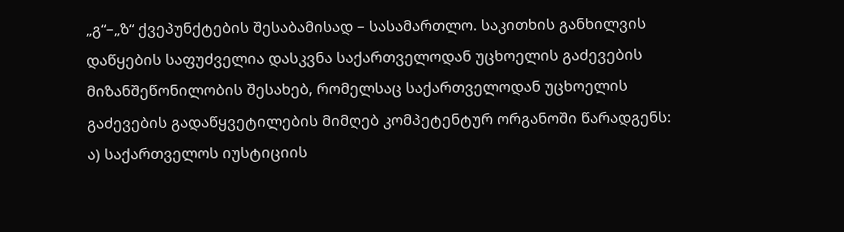„გ“–„ზ“ ქვეპუნქტების შესაბამისად – სასამართლო. საკითხის განხილვის დაწყების საფუძველია დასკვნა საქართველოდან უცხოელის გაძევების მიზანშეწონილობის შესახებ, რომელსაც საქართველოდან უცხოელის გაძევების გადაწყვეტილების მიმღებ კომპეტენტურ ორგანოში წარადგენს:
ა) საქართველოს იუსტიციის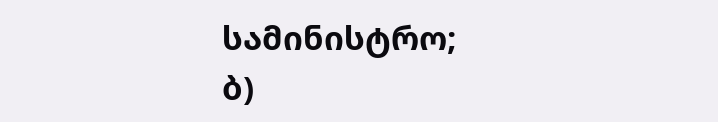სამინისტრო;
ბ)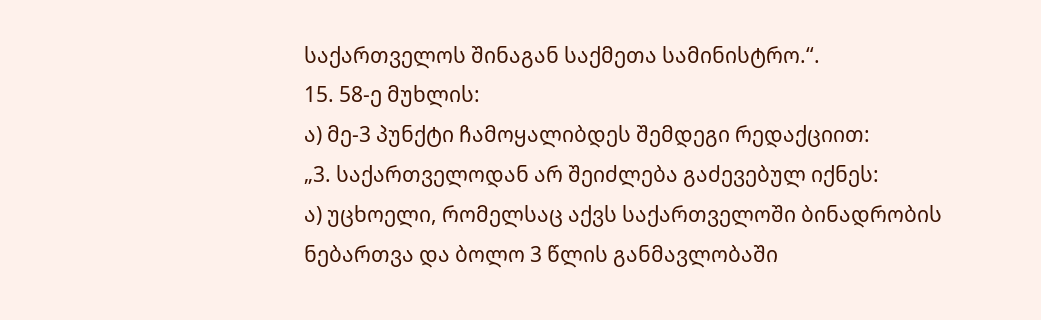საქართველოს შინაგან საქმეთა სამინისტრო.“.
15. 58-ე მუხლის:
ა) მე-3 პუნქტი ჩამოყალიბდეს შემდეგი რედაქციით:
„3. საქართველოდან არ შეიძლება გაძევებულ იქნეს:
ა) უცხოელი, რომელსაც აქვს საქართველოში ბინადრობის ნებართვა და ბოლო 3 წლის განმავლობაში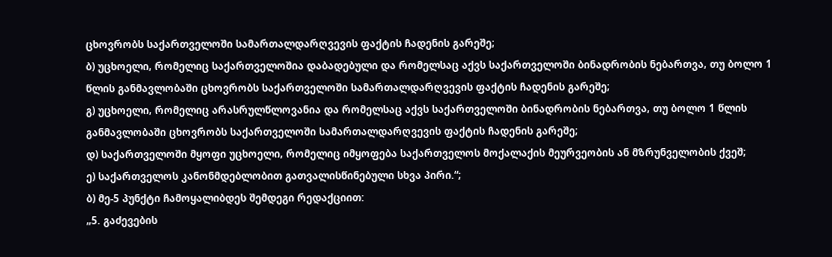ცხოვრობს საქართველოში სამართალდარღვევის ფაქტის ჩადენის გარეშე;
ბ) უცხოელი, რომელიც საქართველოშია დაბადებული და რომელსაც აქვს საქართველოში ბინადრობის ნებართვა, თუ ბოლო 1 წლის განმავლობაში ცხოვრობს საქართველოში სამართალდარღვევის ფაქტის ჩადენის გარეშე;
გ) უცხოელი, რომელიც არასრულწლოვანია და რომელსაც აქვს საქართველოში ბინადრობის ნებართვა, თუ ბოლო 1 წლის განმავლობაში ცხოვრობს საქართველოში სამართალდარღვევის ფაქტის ჩადენის გარეშე;
დ) საქართველოში მყოფი უცხოელი, რომელიც იმყოფება საქართველოს მოქალაქის მეურვეობის ან მზრუნველობის ქვეშ;
ე) საქართველოს კანონმდებლობით გათვალისწინებული სხვა პირი.“;
ბ) მე-5 პუნქტი ჩამოყალიბდეს შემდეგი რედაქციით:
„5. გაძევების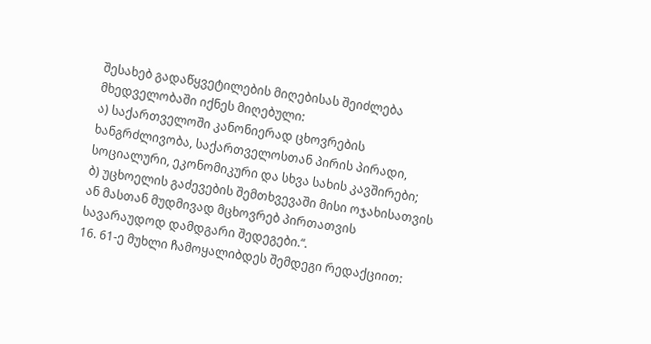შესახებ გადაწყვეტილების მიღებისას შეიძლება მხედველობაში იქნეს მიღებული:
ა) საქართველოში კანონიერად ცხოვრების ხანგრძლივობა, საქართველოსთან პირის პირადი, სოციალური, ეკონომიკური და სხვა სახის კავშირები;
ბ) უცხოელის გაძევების შემთხვევაში მისი ოჯახისათვის ან მასთან მუდმივად მცხოვრებ პირთათვის სავარაუდოდ დამდგარი შედეგები.“.
16. 61-ე მუხლი ჩამოყალიბდეს შემდეგი რედაქციით: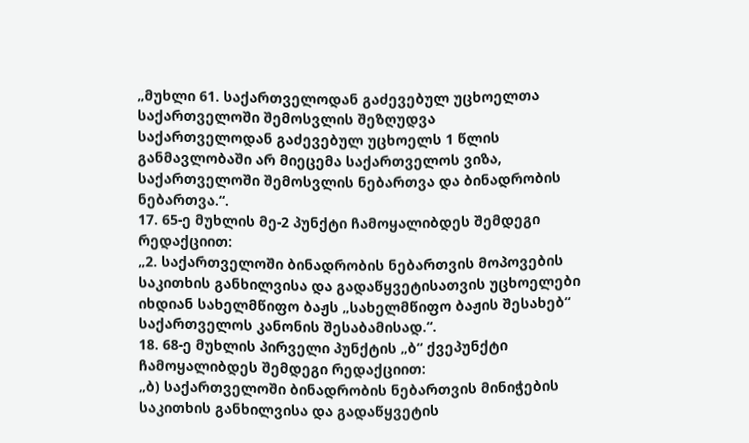„მუხლი 61. საქართველოდან გაძევებულ უცხოელთა საქართველოში შემოსვლის შეზღუდვა
საქართველოდან გაძევებულ უცხოელს 1 წლის განმავლობაში არ მიეცემა საქართველოს ვიზა, საქართველოში შემოსვლის ნებართვა და ბინადრობის ნებართვა.“.
17. 65-ე მუხლის მე-2 პუნქტი ჩამოყალიბდეს შემდეგი რედაქციით:
„2. საქართველოში ბინადრობის ნებართვის მოპოვების საკითხის განხილვისა და გადაწყვეტისათვის უცხოელები იხდიან სახელმწიფო ბაჟს „სახელმწიფო ბაჟის შესახებ“ საქართველოს კანონის შესაბამისად.“.
18. 68-ე მუხლის პირველი პუნქტის „ბ“ ქვეპუნქტი ჩამოყალიბდეს შემდეგი რედაქციით:
„ბ) საქართველოში ბინადრობის ნებართვის მინიჭების საკითხის განხილვისა და გადაწყვეტის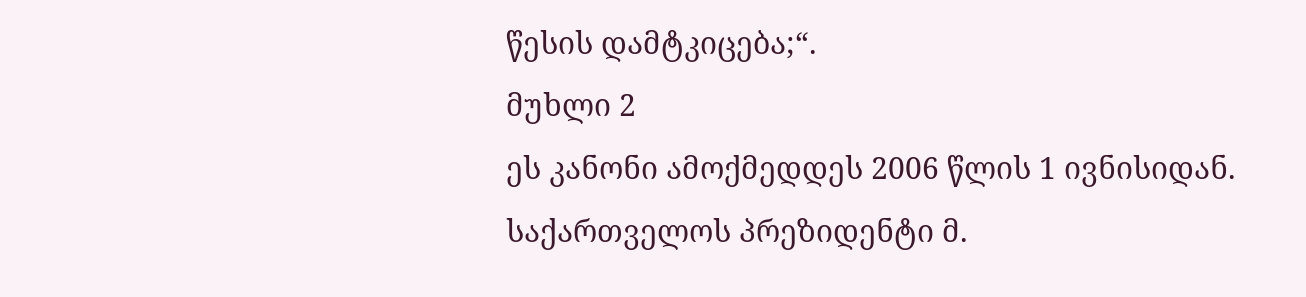წესის დამტკიცება;“.
მუხლი 2
ეს კანონი ამოქმედდეს 2006 წლის 1 ივნისიდან.
საქართველოს პრეზიდენტი მ.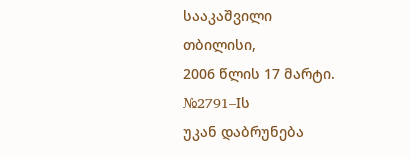სააკაშვილი
თბილისი,
2006 წლის 17 მარტი.
№2791–Iს
უკან დაბრუნება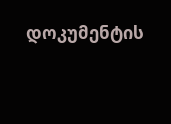დოკუმენტის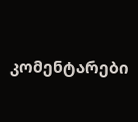კომენტარები